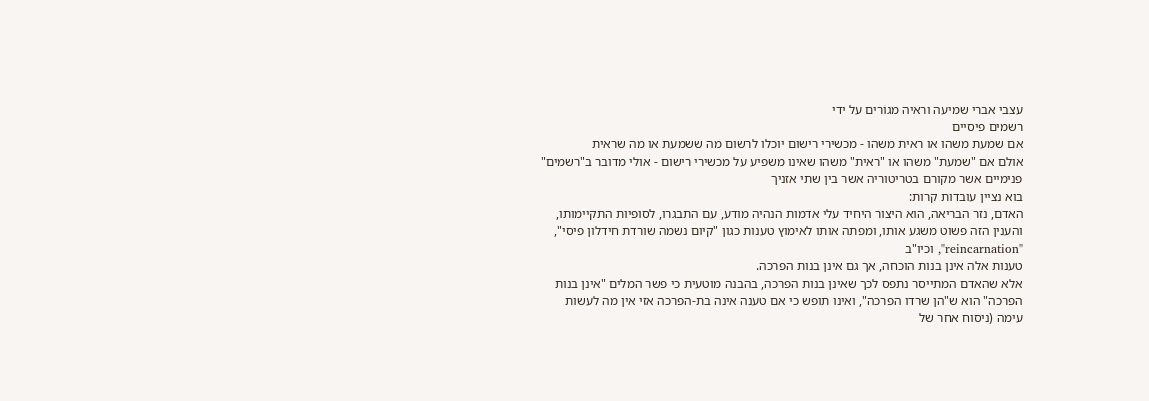עצבי אברי שמיעה וראיה מגוֹרים על ידי
רשמים פיסיים
אם שמעת משהו או ראית משהו - מכשירי רישום יוכלו לרשום מה ששמעת או מה שראית
אולם אם "שמעת" משהו או "ראית" משהו שאינו משפיע על מכשירי רישום - אולי מדובר ב"רשמים" פנימיים אשר מקורם בטריטוריה אשר בין שתי אזניך
בוא נציין עובדות קרות:
האדם, נזר הבריאה, הוא היצור היחיד עלי אדמות הנהיה מודע, עם התבגרו, לסופיות התקיימותו, והענין הזה פשוט משגע אותו, ומפתה אותו לאימוץ טענות כגון "קיום נשמה שורדת חידלון פיסי", "reincarnation", וכיו"ב
טענות אלה אינן בנות הוכחה, אך גם אינן בנות הפרכה.
אלא שהאדם המתייסר נתפס לכך שאינן בנות הפרכה, בהבנה מוטעית כי פשר המלים "אינן בנות הפרכה" הוא ש"הן שרדו הפרכה", ואינו תופש כי אם טענה אינה בת-הפרכה אזי אין מה לעשות עימה (ניסוח אחר של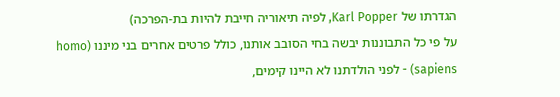הגדרתו של Karl Popper, לפיה תיאוריה חייבת להיות בת-הפרכה)
על פי כל התבוננות יבשה בחי הסובב אותנו, כולל פרטים אחרים בני מיננו (homo sapiens) - לפני הולדתנו לא היינו קימים,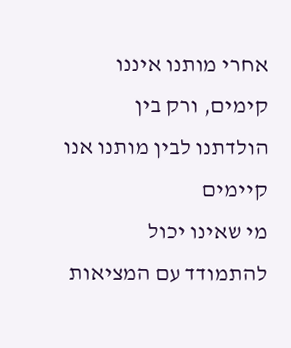אחרי מותנו איננו קימים, ורק בין הולדתנו לבין מותנו אנו קיימים
מי שאינו יכול להתמודד עם המציאות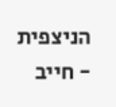הניצפית - חייב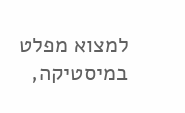למצוא מפלט במיסטיקה,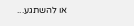או להשתגע...